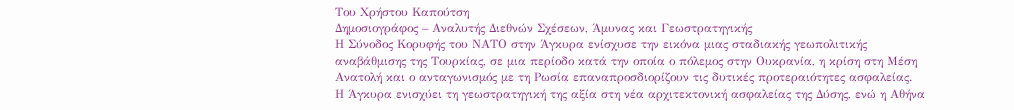Του Χρήστου Καπούτση
Δημοσιογράφος – Αναλυτής Διεθνών Σχέσεων, Άμυνας και Γεωστρατηγικής
Η Σύνοδος Κορυφής του ΝΑΤΟ στην Άγκυρα ενίσχυσε την εικόνα μιας σταδιακής γεωπολιτικής αναβάθμισης της Τουρκίας, σε μια περίοδο κατά την οποία ο πόλεμος στην Ουκρανία, η κρίση στη Μέση Ανατολή και ο ανταγωνισμός με τη Ρωσία επαναπροσδιορίζουν τις δυτικές προτεραιότητες ασφαλείας.
Η Άγκυρα ενισχύει τη γεωστρατηγική της αξία στη νέα αρχιτεκτονική ασφαλείας της Δύσης, ενώ η Αθήνα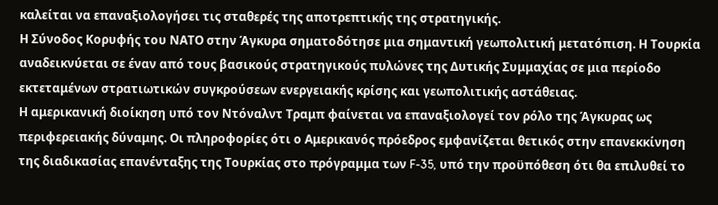καλείται να επαναξιολογήσει τις σταθερές της αποτρεπτικής της στρατηγικής.
Η Σύνοδος Κορυφής του ΝΑΤΟ στην Άγκυρα σηματοδότησε μια σημαντική γεωπολιτική μετατόπιση. Η Τουρκία αναδεικνύεται σε έναν από τους βασικούς στρατηγικούς πυλώνες της Δυτικής Συμμαχίας σε μια περίοδο εκτεταμένων στρατιωτικών συγκρούσεων ενεργειακής κρίσης και γεωπολιτικής αστάθειας.
Η αμερικανική διοίκηση υπό τον Ντόναλντ Τραμπ φαίνεται να επαναξιολογεί τον ρόλο της Άγκυρας ως περιφερειακής δύναμης. Οι πληροφορίες ότι ο Αμερικανός πρόεδρος εμφανίζεται θετικός στην επανεκκίνηση της διαδικασίας επανένταξης της Τουρκίας στο πρόγραμμα των F-35, υπό την προϋπόθεση ότι θα επιλυθεί το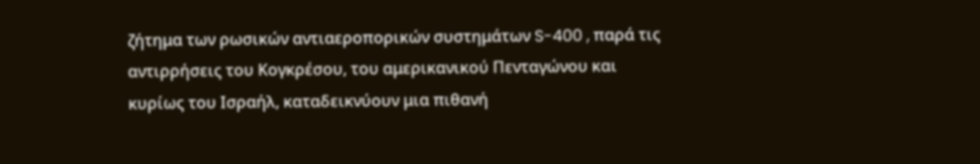ζήτημα των ρωσικών αντιαεροπορικών συστημάτων S-400 , παρά τις αντιρρήσεις του Κογκρέσου, του αμερικανικού Πενταγώνου και κυρίως του Ισραήλ, καταδεικνύουν μια πιθανή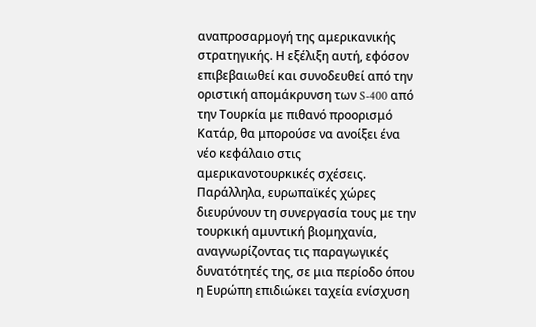αναπροσαρμογή της αμερικανικής στρατηγικής. Η εξέλιξη αυτή, εφόσον επιβεβαιωθεί και συνοδευθεί από την οριστική απομάκρυνση των S-400 από την Τουρκία με πιθανό προορισμό Κατάρ, θα μπορούσε να ανοίξει ένα νέο κεφάλαιο στις αμερικανοτουρκικές σχέσεις.
Παράλληλα, ευρωπαϊκές χώρες διευρύνουν τη συνεργασία τους με την τουρκική αμυντική βιομηχανία, αναγνωρίζοντας τις παραγωγικές δυνατότητές της, σε μια περίοδο όπου η Ευρώπη επιδιώκει ταχεία ενίσχυση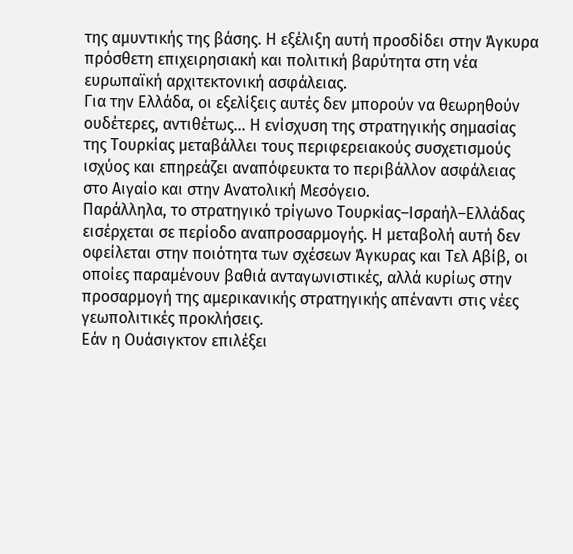της αμυντικής της βάσης. Η εξέλιξη αυτή προσδίδει στην Άγκυρα πρόσθετη επιχειρησιακή και πολιτική βαρύτητα στη νέα ευρωπαϊκή αρχιτεκτονική ασφάλειας.
Για την Ελλάδα, οι εξελίξεις αυτές δεν μπορούν να θεωρηθούν ουδέτερες, αντιθέτως… Η ενίσχυση της στρατηγικής σημασίας της Τουρκίας μεταβάλλει τους περιφερειακούς συσχετισμούς ισχύος και επηρεάζει αναπόφευκτα το περιβάλλον ασφάλειας στο Αιγαίο και στην Ανατολική Μεσόγειο.
Παράλληλα, το στρατηγικό τρίγωνο Τουρκίας–Ισραήλ–Ελλάδας εισέρχεται σε περίοδο αναπροσαρμογής. Η μεταβολή αυτή δεν οφείλεται στην ποιότητα των σχέσεων Άγκυρας και Τελ Αβίβ, οι οποίες παραμένουν βαθιά ανταγωνιστικές, αλλά κυρίως στην προσαρμογή της αμερικανικής στρατηγικής απέναντι στις νέες γεωπολιτικές προκλήσεις.
Εάν η Ουάσιγκτον επιλέξει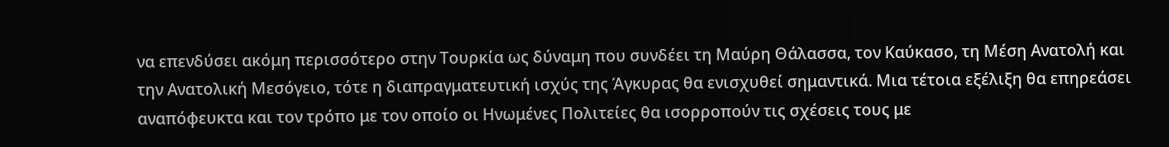να επενδύσει ακόμη περισσότερο στην Τουρκία ως δύναμη που συνδέει τη Μαύρη Θάλασσα, τον Καύκασο, τη Μέση Ανατολή και την Ανατολική Μεσόγειο, τότε η διαπραγματευτική ισχύς της Άγκυρας θα ενισχυθεί σημαντικά. Μια τέτοια εξέλιξη θα επηρεάσει αναπόφευκτα και τον τρόπο με τον οποίο οι Ηνωμένες Πολιτείες θα ισορροπούν τις σχέσεις τους με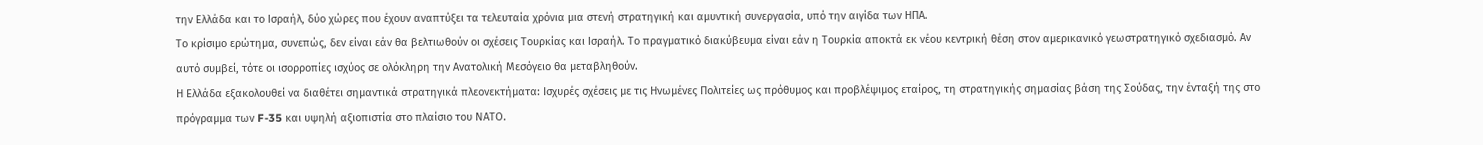την Ελλάδα και το Ισραήλ, δύο χώρες που έχουν αναπτύξει τα τελευταία χρόνια μια στενή στρατηγική και αμυντική συνεργασία, υπό την αιγίδα των ΗΠΑ.
Το κρίσιμο ερώτημα, συνεπώς, δεν είναι εάν θα βελτιωθούν οι σχέσεις Τουρκίας και Ισραήλ. Το πραγματικό διακύβευμα είναι εάν η Τουρκία αποκτά εκ νέου κεντρική θέση στον αμερικανικό γεωστρατηγικό σχεδιασμό. Αν αυτό συμβεί, τότε οι ισορροπίες ισχύος σε ολόκληρη την Ανατολική Μεσόγειο θα μεταβληθούν.
Η Ελλάδα εξακολουθεί να διαθέτει σημαντικά στρατηγικά πλεονεκτήματα: Ισχυρές σχέσεις με τις Ηνωμένες Πολιτείες ως πρόθυμος και προβλέψιμος εταίρος, τη στρατηγικής σημασίας βάση της Σούδας, την ένταξή της στο πρόγραμμα των F-35 και υψηλή αξιοπιστία στο πλαίσιο του ΝΑΤΟ.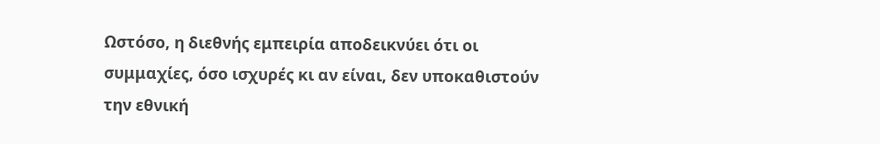Ωστόσο, η διεθνής εμπειρία αποδεικνύει ότι οι συμμαχίες, όσο ισχυρές κι αν είναι, δεν υποκαθιστούν την εθνική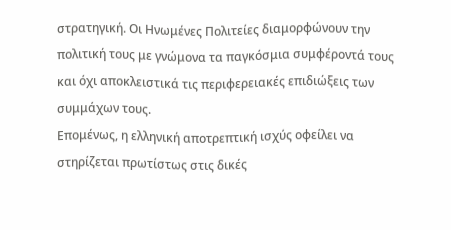στρατηγική. Οι Ηνωμένες Πολιτείες διαμορφώνουν την πολιτική τους με γνώμονα τα παγκόσμια συμφέροντά τους και όχι αποκλειστικά τις περιφερειακές επιδιώξεις των συμμάχων τους.
Επομένως, η ελληνική αποτρεπτική ισχύς οφείλει να στηρίζεται πρωτίστως στις δικές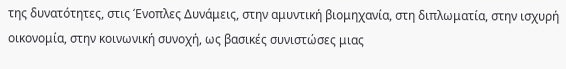της δυνατότητες, στις Ένοπλες Δυνάμεις, στην αμυντική βιομηχανία, στη διπλωματία, στην ισχυρή οικονομία, στην κοινωνική συνοχή, ως βασικές συνιστώσες μιας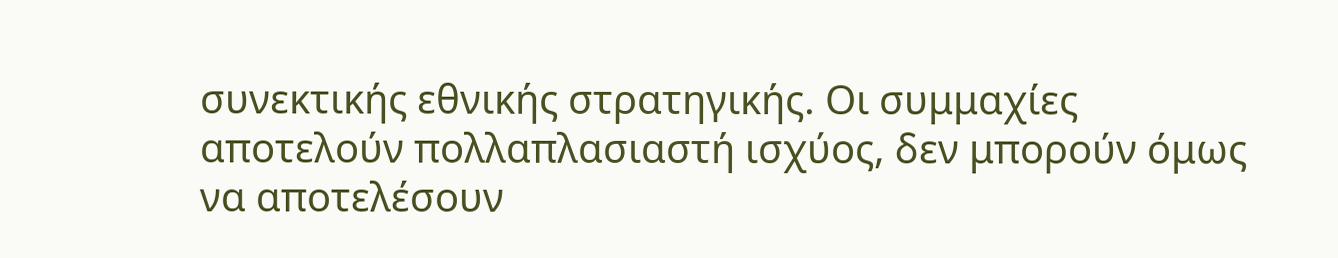συνεκτικής εθνικής στρατηγικής. Οι συμμαχίες αποτελούν πολλαπλασιαστή ισχύος, δεν μπορούν όμως να αποτελέσουν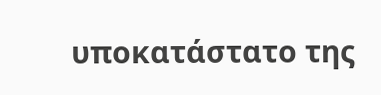υποκατάστατο της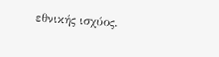εθνικής ισχύος.